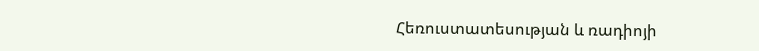Հեռուստատեսության և ռադիոյի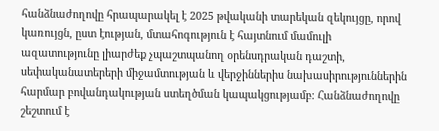հանձնաժողովը հրապարակել է 2025 թվականի տարեկան զեկույցը, որով կառույցն, ըստ էության, մտահոգություն է հայտնում մամուլի ազատությունը լիարժեք չպաշտպանող օրենսդրական դաշտի, սեփականատերերի միջամտության և վերջիններիս նախասիրություններին հարմար բովանդակության ստեղծման կապակցությամբ։ Հանձնաժողովը շեշտում է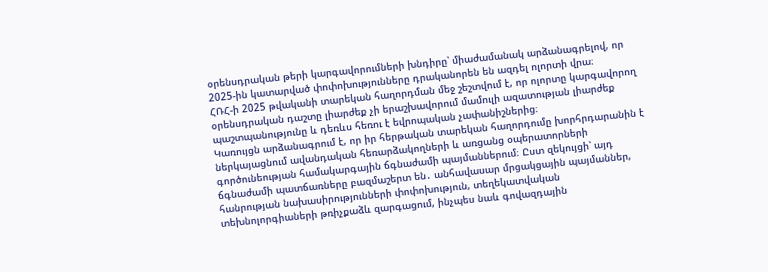օրենսդրական թերի կարգավորումների խնդիրը՝ միաժամանակ արձանագրելով, որ 2025-ին կատարված փոփոխությունները դրականորեն են ազդել ոլորտի վրա։
ՀՌՀ-ի 2025 թվականի տարեկան հաղորդման մեջ շեշտվում է, որ ոլորտը կարգավորող օրենսդրական դաշտը լիարժեք չի երաշխավորում մամուլի ազատության լիարժեք պաշտպանությունը և դեռևս հեռու է եվրոպական չափանիշներից։
Կառույցն արձանագրում է, որ իր հերթական տարեկան հաղորդումը խորհրդարանին է ներկայացնում ավանդական հեռարձակողների և առցանց օպերատորների գործունեության համակարգային ճգնաժամի պայմաններում։ Ըստ զեկույցի՝ այդ ճգնաժամի պատճառները բազմաշերտ են․ անհավասար մրցակցային պայմաններ, հանրության նախասիրությունների փոփոխություն, տեղեկատվական տեխնոլորգիաների թռիչքաձև զարգացում, ինչպես նաև գովազդային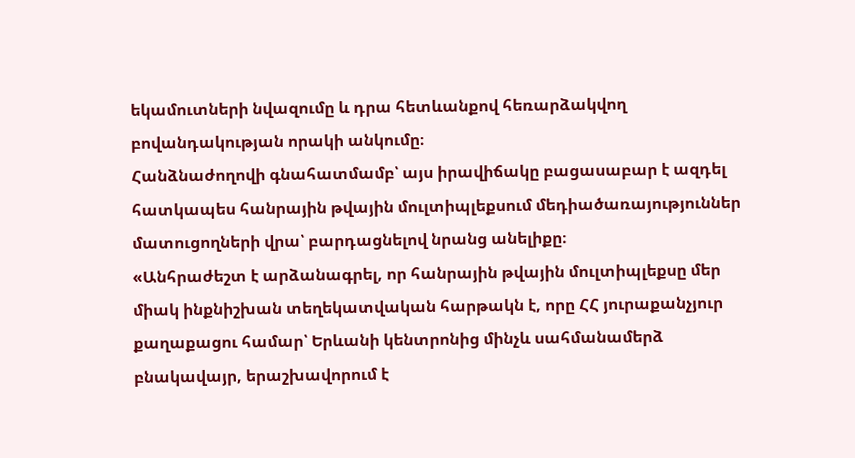եկամուտների նվազումը և դրա հետևանքով հեռարձակվող բովանդակության որակի անկումը։
Հանձնաժողովի գնահատմամբ՝ այս իրավիճակը բացասաբար է ազդել հատկապես հանրային թվային մուլտիպլեքսում մեդիածառայություններ մատուցողների վրա՝ բարդացնելով նրանց անելիքը։
«Անհրաժեշտ է արձանագրել, որ հանրային թվային մուլտիպլեքսը մեր միակ ինքնիշխան տեղեկատվական հարթակն է, որը ՀՀ յուրաքանչյուր քաղաքացու համար՝ Երևանի կենտրոնից մինչև սահմանամերձ բնակավայր, երաշխավորում է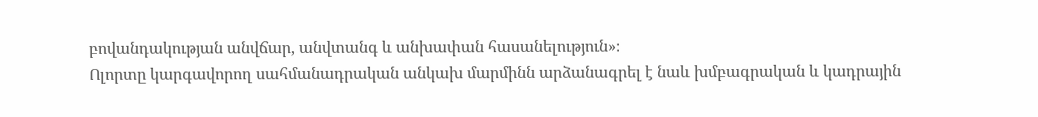բովանդակության անվճար, անվտանգ և անխափան հասանելություն»։
Ոլորտը կարգավորող սահմանադրական անկախ մարմինն արձանագրել է նաև խմբագրական և կադրային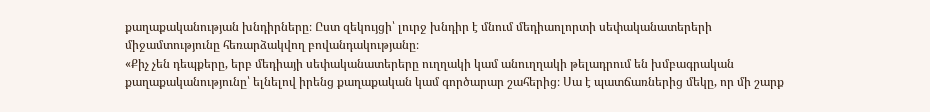քաղաքականության խնդիրները։ Ըստ զեկույցի՝ լուրջ խնդիր է մնում մեդիաոլորտի սեփականատերերի միջամտությունը հեռարձակվող բովանդակությանը։
«Քիչ չեն դեպքերը, երբ մեդիայի սեփականատերերը ուղղակի կամ անուղղակի թելադրում են խմբագրական քաղաքականությունը՝ ելնելով իրենց քաղաքական կամ գործարար շահերից։ Սա է պատճառներից մեկը, որ մի շարք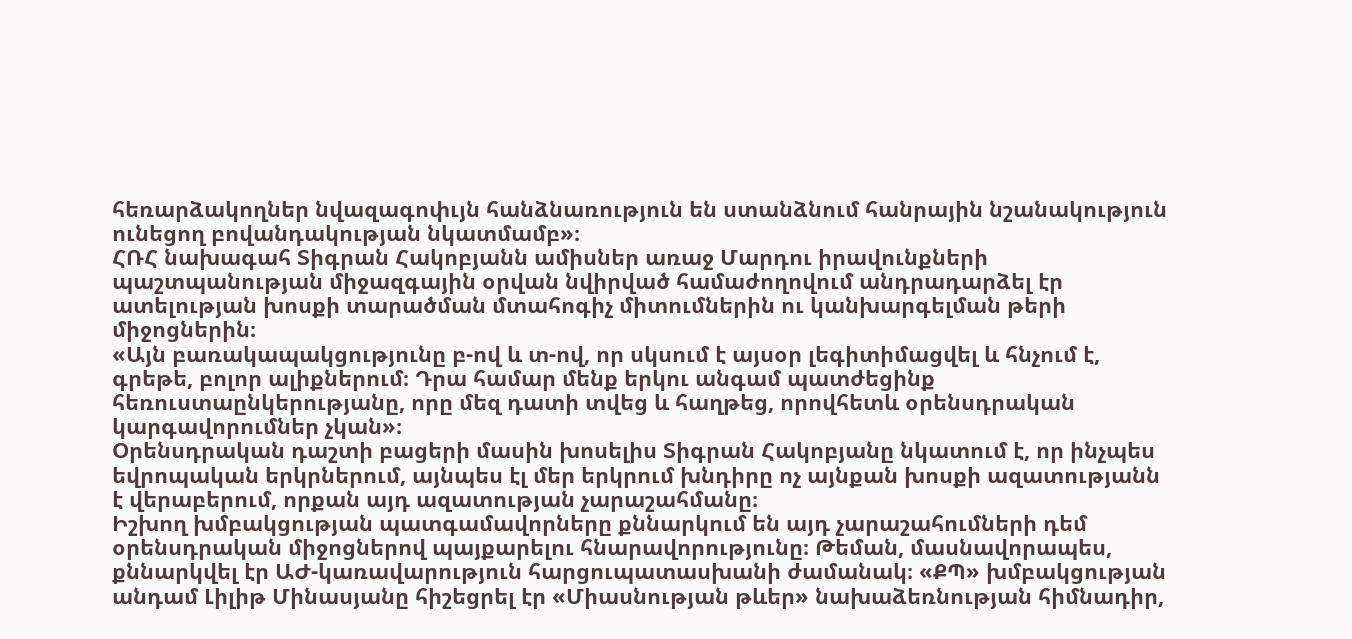հեռարձակողներ նվազագոփւյն հանձնառություն են ստանձնում հանրային նշանակություն ունեցող բովանդակության նկատմամբ»։
ՀՌՀ նախագահ Տիգրան Հակոբյանն ամիսներ առաջ Մարդու իրավունքների պաշտպանության միջազգային օրվան նվիրված համաժողովում անդրադարձել էր ատելության խոսքի տարածման մտահոգիչ միտումներին ու կանխարգելման թերի միջոցներին։
«Այն բառակապակցությունը բ-ով և տ-ով, որ սկսում է այսօր լեգիտիմացվել և հնչում է, գրեթե, բոլոր ալիքներում։ Դրա համար մենք երկու անգամ պատժեցինք հեռուստաընկերությանը, որը մեզ դատի տվեց և հաղթեց, որովհետև օրենսդրական կարգավորումներ չկան»։
Օրենսդրական դաշտի բացերի մասին խոսելիս Տիգրան Հակոբյանը նկատում է, որ ինչպես եվրոպական երկրներում, այնպես էլ մեր երկրում խնդիրը ոչ այնքան խոսքի ազատությանն է վերաբերում, որքան այդ ազատության չարաշահմանը։
Իշխող խմբակցության պատգամավորները քննարկում են այդ չարաշահումների դեմ օրենսդրական միջոցներով պայքարելու հնարավորությունը։ Թեման, մասնավորապես, քննարկվել էր ԱԺ-կառավարություն հարցուպատասխանի ժամանակ։ «ՔՊ» խմբակցության անդամ Լիլիթ Մինասյանը հիշեցրել էր «Միասնության թևեր» նախաձեռնության հիմնադիր,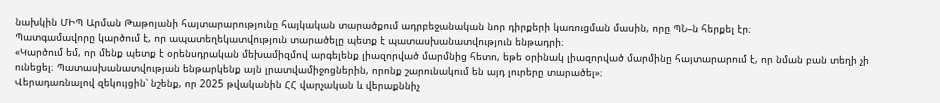նախկին ՄԻՊ Արման Թաթոյանի հայտարարությունը հայկական տարածքում ադրբեջանական նոր դիրքերի կառուցման մասին, որը ՊՆ–ն հերքել էր։
Պատգամավորը կարծում է, որ ապատեղեկատվություն տարածելը պետք է պատասխանատվություն ենթադրի։
«Կարծում եմ, որ մենք պետք է օրենսդրական մեխամիզմով արգելենք լիազորված մարմնից հետո, եթե օրինակ լիազորված մարմինը հայտարարում է, որ նման բան տեղի չի ունեցել։ Պատասխանատվության ենթարկենք այն լրատվամիջոցներին, որոնք շարունակում են այդ լուրերը տարածել»։
Վերադառնալով զեկույցին՝ նշենք, որ 2025 թվականին ՀՀ վարչական և վերաքննիչ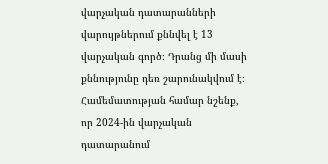վարչական դատարանների վարույթներում քննվել է 13 վարչական գործ։ Դրանց մի մասի քննությունը դեռ շարունակվում է։
Համեմատության համար նշենք, որ 2024-ին վարչական դատարանում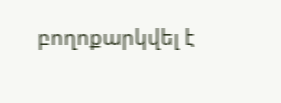բողոքարկվել է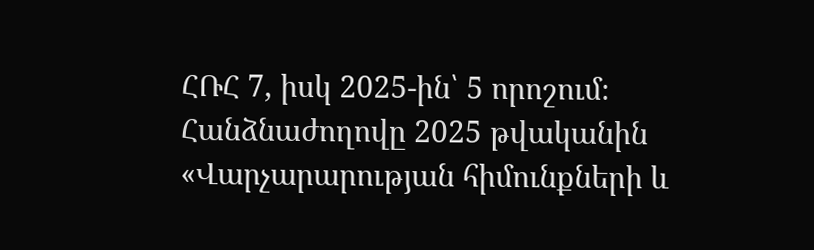ՀՌՀ 7, իսկ 2025-ին՝ 5 որոշում։
Հանձնաժողովը 2025 թվականին «Վարչարարության հիմունքների և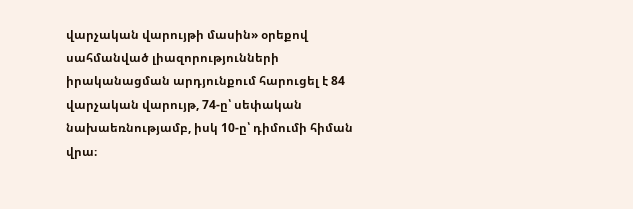վարչական վարույթի մասին» օրեքով սահմանված լիազորությունների իրականացման արդյունքում հարուցել է 84 վարչական վարույթ, 74-ը՝ սեփական նախաեռնությամբ, իսկ 10-ը՝ դիմումի հիման վրա։